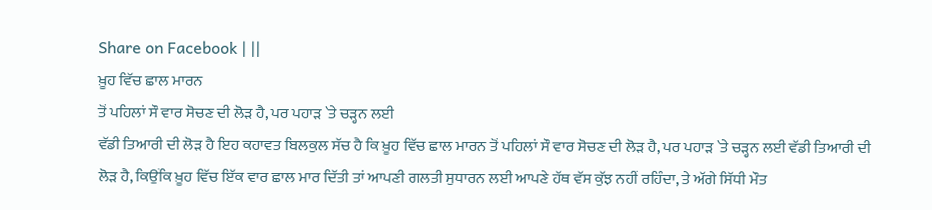Share on Facebook | ||
ਖ਼ੂਹ ਵਿੱਚ ਛਾਲ ਮਾਰਨ
ਤੋਂ ਪਹਿਲਾਂ ਸੌ ਵਾਰ ਸੋਚਣ ਦੀ ਲੋੜ ਹੈ, ਪਰ ਪਹਾੜ `ਤੇ ਚੜ੍ਹਨ ਲਈ
ਵੱਡੀ ਤਿਆਰੀ ਦੀ ਲੋੜ ਹੈ ਇਹ ਕਹਾਵਤ ਬਿਲਕੁਲ ਸੱਚ ਹੈ ਕਿ ਖ਼ੂਹ ਵਿੱਚ ਛਾਲ ਮਾਰਨ ਤੋਂ ਪਹਿਲਾਂ ਸੌ ਵਾਰ ਸੋਚਣ ਦੀ ਲੋੜ ਹੈ, ਪਰ ਪਹਾੜ `ਤੇ ਚੜ੍ਹਨ ਲਈ ਵੱਡੀ ਤਿਆਰੀ ਦੀ ਲੋੜ ਹੈ, ਕਿਉਂਕਿ ਖ਼ੂਹ ਵਿੱਚ ਇੱਕ ਵਾਰ ਛਾਲ ਮਾਰ ਦਿੱਤੀ ਤਾਂ ਆਪਣੀ ਗਲਤੀ ਸੁਧਾਰਨ ਲਈ ਆਪਣੇ ਹੱਥ ਵੱਸ ਕੁੱਝ ਨਹੀਂ ਰਹਿੰਦਾ, ਤੇ ਅੱਗੇ ਸਿੱਧੀ ਮੌਤ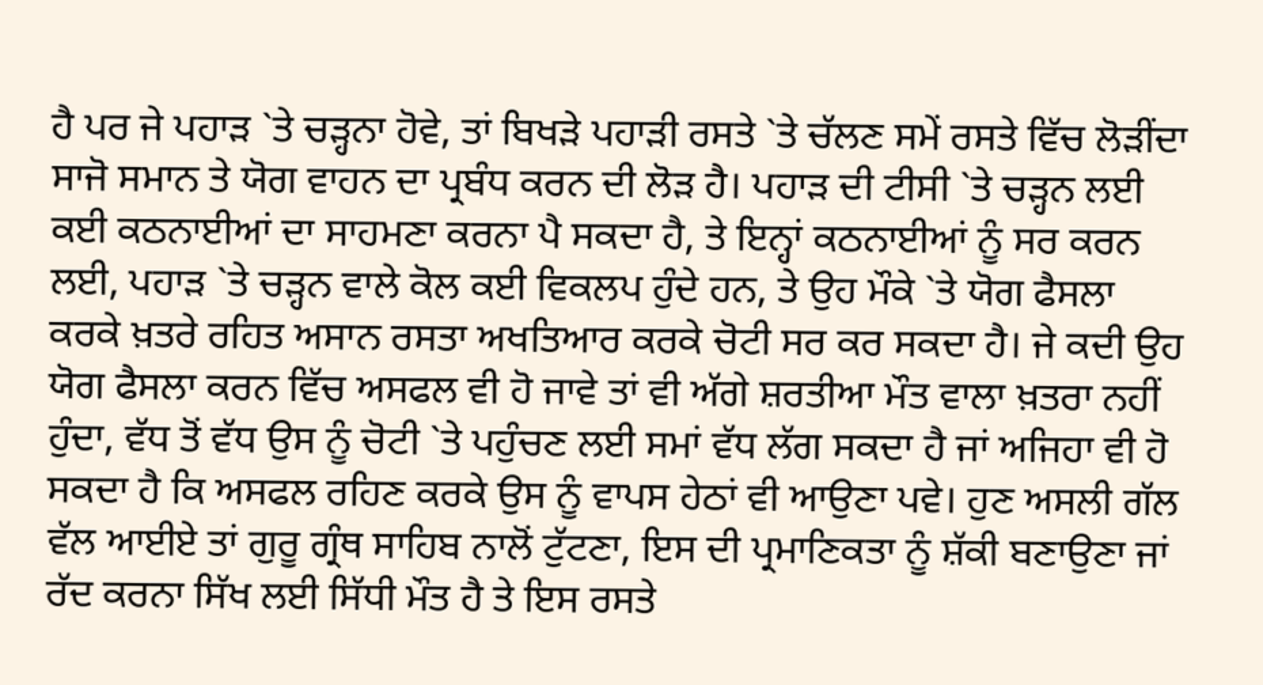ਹੈ ਪਰ ਜੇ ਪਹਾੜ `ਤੇ ਚੜ੍ਹਨਾ ਹੋਵੇ, ਤਾਂ ਬਿਖੜੇ ਪਹਾੜੀ ਰਸਤੇ `ਤੇ ਚੱਲਣ ਸਮੇਂ ਰਸਤੇ ਵਿੱਚ ਲੋੜੀਂਦਾ ਸਾਜੋ ਸਮਾਨ ਤੇ ਯੋਗ ਵਾਹਨ ਦਾ ਪ੍ਰਬੰਧ ਕਰਨ ਦੀ ਲੋੜ ਹੈ। ਪਹਾੜ ਦੀ ਟੀਸੀ `ਤੇ ਚੜ੍ਹਨ ਲਈ ਕਈ ਕਠਨਾਈਆਂ ਦਾ ਸਾਹਮਣਾ ਕਰਨਾ ਪੈ ਸਕਦਾ ਹੈ, ਤੇ ਇਨ੍ਹਾਂ ਕਠਨਾਈਆਂ ਨੂੰ ਸਰ ਕਰਨ ਲਈ, ਪਹਾੜ `ਤੇ ਚੜ੍ਹਨ ਵਾਲੇ ਕੋਲ ਕਈ ਵਿਕਲਪ ਹੁੰਦੇ ਹਨ, ਤੇ ਉਹ ਮੌਕੇ `ਤੇ ਯੋਗ ਫੈਸਲਾ ਕਰਕੇ ਖ਼ਤਰੇ ਰਹਿਤ ਅਸਾਨ ਰਸਤਾ ਅਖਤਿਆਰ ਕਰਕੇ ਚੋਟੀ ਸਰ ਕਰ ਸਕਦਾ ਹੈ। ਜੇ ਕਦੀ ਉਹ ਯੋਗ ਫੈਸਲਾ ਕਰਨ ਵਿੱਚ ਅਸਫਲ ਵੀ ਹੋ ਜਾਵੇ ਤਾਂ ਵੀ ਅੱਗੇ ਸ਼ਰਤੀਆ ਮੌਤ ਵਾਲਾ ਖ਼ਤਰਾ ਨਹੀਂ ਹੁੰਦਾ, ਵੱਧ ਤੋਂ ਵੱਧ ਉਸ ਨੂੰ ਚੋਟੀ `ਤੇ ਪਹੁੰਚਣ ਲਈ ਸਮਾਂ ਵੱਧ ਲੱਗ ਸਕਦਾ ਹੈ ਜਾਂ ਅਜਿਹਾ ਵੀ ਹੋ ਸਕਦਾ ਹੈ ਕਿ ਅਸਫਲ ਰਹਿਣ ਕਰਕੇ ਉਸ ਨੂੰ ਵਾਪਸ ਹੇਠਾਂ ਵੀ ਆਉਣਾ ਪਵੇ। ਹੁਣ ਅਸਲੀ ਗੱਲ ਵੱਲ ਆਈਏ ਤਾਂ ਗੁਰੂ ਗ੍ਰੰਥ ਸਾਹਿਬ ਨਾਲੋਂ ਟੁੱਟਣਾ, ਇਸ ਦੀ ਪ੍ਰਮਾਣਿਕਤਾ ਨੂੰ ਸ਼ੱਕੀ ਬਣਾਉਣਾ ਜਾਂ ਰੱਦ ਕਰਨਾ ਸਿੱਖ ਲਈ ਸਿੱਧੀ ਮੌਤ ਹੈ ਤੇ ਇਸ ਰਸਤੇ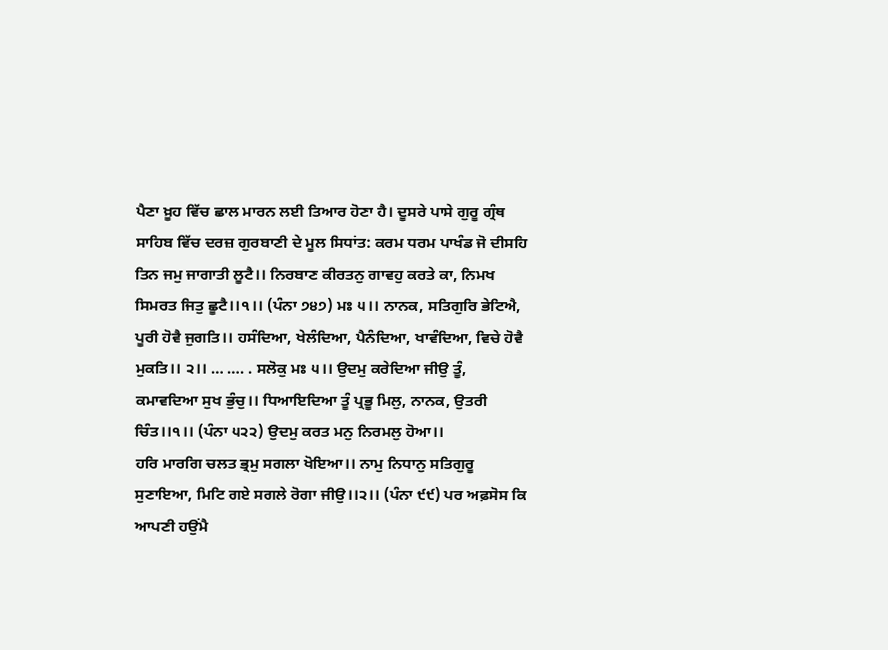ਪੈਣਾ ਖ਼ੂਹ ਵਿੱਚ ਛਾਲ ਮਾਰਨ ਲਈ ਤਿਆਰ ਹੋਣਾ ਹੈ। ਦੂਸਰੇ ਪਾਸੇ ਗੁਰੂ ਗ੍ਰੰਥ ਸਾਹਿਬ ਵਿੱਚ ਦਰਜ਼ ਗੁਰਬਾਣੀ ਦੇ ਮੂਲ ਸਿਧਾਂਤ: ਕਰਮ ਧਰਮ ਪਾਖੰਡ ਜੋ ਦੀਸਹਿ ਤਿਨ ਜਮੁ ਜਾਗਾਤੀ ਲੂਟੈ।। ਨਿਰਬਾਣ ਕੀਰਤਨੁ ਗਾਵਹੁ ਕਰਤੇ ਕਾ, ਨਿਮਖ ਸਿਮਰਤ ਜਿਤੁ ਛੂਟੈ।।੧।। (ਪੰਨਾ ੭੪੭) ਮਃ ੫।। ਨਾਨਕ, ਸਤਿਗੁਰਿ ਭੇਟਿਐ, ਪੂਰੀ ਹੋਵੈ ਜੁਗਤਿ।। ਹਸੰਦਿਆ, ਖੇਲੰਦਿਆ, ਪੈਨੰਦਿਆ, ਖਾਵੰਦਿਆ, ਵਿਚੇ ਹੋਵੈ ਮੁਕਤਿ।। ੨।। … …. . ਸਲੋਕੁ ਮਃ ੫।। ਉਦਮੁ ਕਰੇਦਿਆ ਜੀਉ ਤੂੰ, ਕਮਾਵਦਿਆ ਸੁਖ ਭੁੰਚੁ।। ਧਿਆਇਦਿਆ ਤੂੰ ਪ੍ਰਭੂ ਮਿਲੁ, ਨਾਨਕ, ਉਤਰੀ ਚਿੰਤ।।੧।। (ਪੰਨਾ ੫੨੨) ਉਦਮੁ ਕਰਤ ਮਨੁ ਨਿਰਮਲੁ ਹੋਆ।।
ਹਰਿ ਮਾਰਗਿ ਚਲਤ ਭ੍ਰਮੁ ਸਗਲਾ ਖੋਇਆ।। ਨਾਮੁ ਨਿਧਾਨੁ ਸਤਿਗੁਰੂ
ਸੁਣਾਇਆ, ਮਿਟਿ ਗਏ ਸਗਲੇ ਰੋਗਾ ਜੀਉ।।੨।। (ਪੰਨਾ ੯੯) ਪਰ ਅਫ਼ਸੋਸ ਕਿ ਆਪਣੀ ਹਉਂਮੈ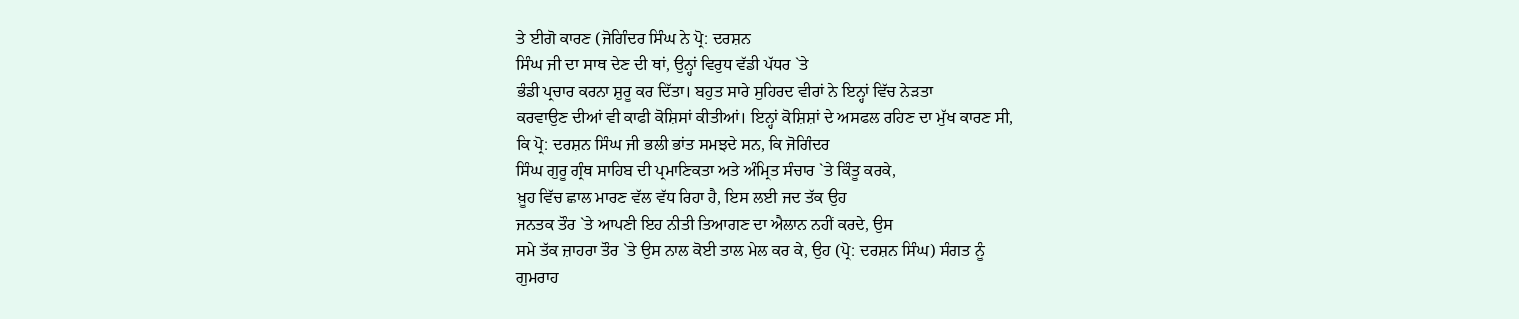ਤੇ ਈਗੋ ਕਾਰਣ (ਜੋਗਿੰਦਰ ਸਿੰਘ ਨੇ ਪ੍ਰੋ: ਦਰਸ਼ਨ
ਸਿੰਘ ਜੀ ਦਾ ਸਾਥ ਦੇਣ ਦੀ ਥਾਂ, ਉਨ੍ਹਾਂ ਵਿਰੁਧ ਵੱਡੀ ਪੱਧਰ `ਤੇ
ਭੰਡੀ ਪ੍ਰਚਾਰ ਕਰਨਾ ਸ਼ੁਰੂ ਕਰ ਦਿੱਤਾ। ਬਹੁਤ ਸਾਰੇ ਸੁਹਿਰਦ ਵੀਰਾਂ ਨੇ ਇਨ੍ਹਾਂ ਵਿੱਚ ਨੇੜਤਾ
ਕਰਵਾਉਣ ਦੀਆਂ ਵੀ ਕਾਫੀ ਕੋਸ਼ਿਸਾਂ ਕੀਤੀਆਂ। ਇਨ੍ਹਾਂ ਕੋਸ਼ਿਸ਼ਾਂ ਦੇ ਅਸਫਲ ਰਹਿਣ ਦਾ ਮੁੱਖ ਕਾਰਣ ਸੀ,
ਕਿ ਪ੍ਰੋ: ਦਰਸ਼ਨ ਸਿੰਘ ਜੀ ਭਲੀ ਭਾਂਤ ਸਮਝਦੇ ਸਨ, ਕਿ ਜੋਗਿੰਦਰ
ਸਿੰਘ ਗੁਰੂ ਗ੍ਰੰਥ ਸਾਹਿਬ ਦੀ ਪ੍ਰਮਾਣਿਕਤਾ ਅਤੇ ਅੰਮ੍ਰਿਤ ਸੰਚਾਰ `ਤੇ ਕਿੰਤੂ ਕਰਕੇ,
ਖ਼ੂਹ ਵਿੱਚ ਛਾਲ ਮਾਰਣ ਵੱਲ ਵੱਧ ਰਿਹਾ ਹੈ, ਇਸ ਲਈ ਜਦ ਤੱਕ ਉਹ
ਜਨਤਕ ਤੌਰ `ਤੇ ਆਪਣੀ ਇਹ ਨੀਤੀ ਤਿਆਗਣ ਦਾ ਐਲਾਨ ਨਹੀਂ ਕਰਦੇ, ਉਸ
ਸਮੇ ਤੱਕ ਜ਼ਾਹਰਾ ਤੌਰ `ਤੇ ਉਸ ਨਾਲ ਕੋਈ ਤਾਲ ਮੇਲ ਕਰ ਕੇ, ਉਹ (ਪ੍ਰੋ: ਦਰਸ਼ਨ ਸਿੰਘ) ਸੰਗਤ ਨੂੰ
ਗੁਮਰਾਹ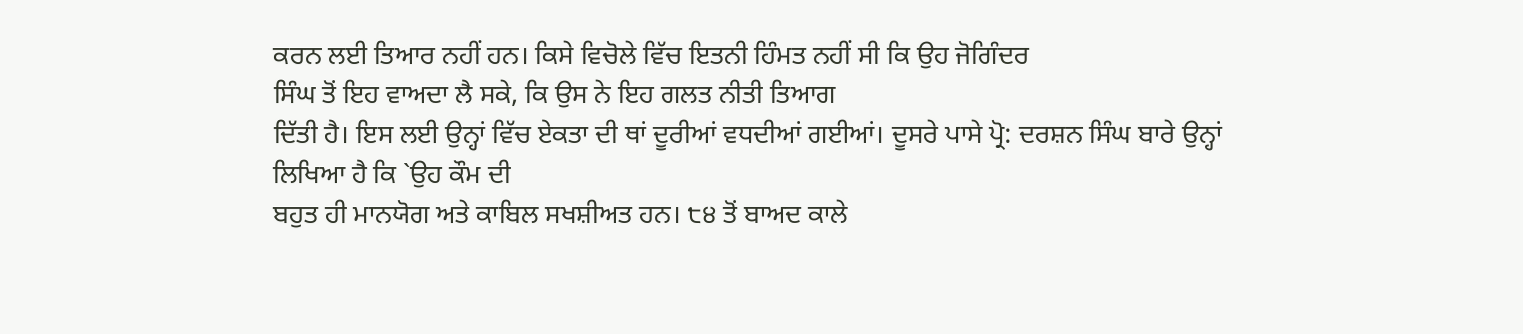ਕਰਨ ਲਈ ਤਿਆਰ ਨਹੀਂ ਹਨ। ਕਿਸੇ ਵਿਚੋਲੇ ਵਿੱਚ ਇਤਨੀ ਹਿੰਮਤ ਨਹੀਂ ਸੀ ਕਿ ਉਹ ਜੋਗਿੰਦਰ
ਸਿੰਘ ਤੋਂ ਇਹ ਵਾਅਦਾ ਲੈ ਸਕੇ, ਕਿ ਉਸ ਨੇ ਇਹ ਗਲਤ ਨੀਤੀ ਤਿਆਗ
ਦਿੱਤੀ ਹੈ। ਇਸ ਲਈ ਉਨ੍ਹਾਂ ਵਿੱਚ ਏਕਤਾ ਦੀ ਥਾਂ ਦੂਰੀਆਂ ਵਧਦੀਆਂ ਗਈਆਂ। ਦੂਸਰੇ ਪਾਸੇ ਪ੍ਰੋ: ਦਰਸ਼ਨ ਸਿੰਘ ਬਾਰੇ ਉਨ੍ਹਾਂ ਲਿਖਿਆ ਹੈ ਕਿ `ਉਹ ਕੌਮ ਦੀ
ਬਹੁਤ ਹੀ ਮਾਨਯੋਗ ਅਤੇ ਕਾਬਿਲ ਸਖਸ਼ੀਅਤ ਹਨ। ੮੪ ਤੋਂ ਬਾਅਦ ਕਾਲੇ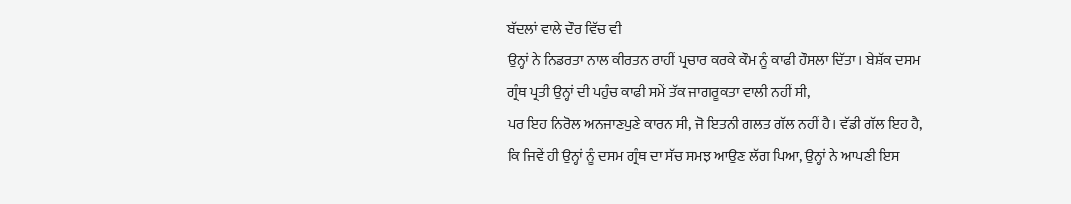ਬੱਦਲਾਂ ਵਾਲੇ ਦੌਰ ਵਿੱਚ ਵੀ
ਉਨ੍ਹਾਂ ਨੇ ਨਿਡਰਤਾ ਨਾਲ ਕੀਰਤਨ ਰਾਹੀਂ ਪ੍ਰਚਾਰ ਕਰਕੇ ਕੌਮ ਨੂੰ ਕਾਫੀ ਹੌਸਲਾ ਦਿੱਤਾ। ਬੇਸ਼ੱਕ ਦਸਮ
ਗ੍ਰੰਥ ਪ੍ਰਤੀ ਉਨ੍ਹਾਂ ਦੀ ਪਹੁੰਚ ਕਾਫੀ ਸਮੇਂ ਤੱਕ ਜਾਗਰੂਕਤਾ ਵਾਲੀ ਨਹੀਂ ਸੀ,
ਪਰ ਇਹ ਨਿਰੋਲ ਅਨਜਾਣਪੁਣੇ ਕਾਰਨ ਸੀ, ਜੋ ਇਤਨੀ ਗਲਤ ਗੱਲ ਨਹੀਂ ਹੈ। ਵੱਡੀ ਗੱਲ ਇਹ ਹੈ,
ਕਿ ਜਿਵੇਂ ਹੀ ਉਨ੍ਹਾਂ ਨੂੰ ਦਸਮ ਗ੍ਰੰਥ ਦਾ ਸੱਚ ਸਮਝ ਆਉਣ ਲੱਗ ਪਿਆ, ਉਨ੍ਹਾਂ ਨੇ ਆਪਣੀ ਇਸ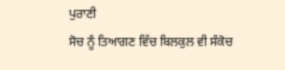ਪੁਰਾਣੀ
ਸੋਚ ਨੂੰ ਤਿਆਗਣ ਵਿੱਚ ਬਿਲਕੁਲ ਵੀ ਸੰਕੋਚ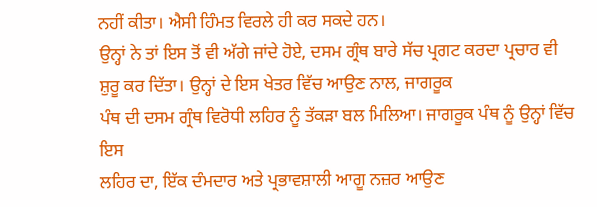ਨਹੀਂ ਕੀਤਾ। ਐਸੀ ਹਿੰਮਤ ਵਿਰਲੇ ਹੀ ਕਰ ਸਕਦੇ ਹਨ।
ਉਨ੍ਹਾਂ ਨੇ ਤਾਂ ਇਸ ਤੋਂ ਵੀ ਅੱਗੇ ਜਾਂਦੇ ਹੋਏ, ਦਸਮ ਗ੍ਰੰਥ ਬਾਰੇ ਸੱਚ ਪ੍ਰਗਟ ਕਰਦਾ ਪ੍ਰਚਾਰ ਵੀ
ਸ਼ੁਰੂ ਕਰ ਦਿੱਤਾ। ਉਨ੍ਹਾਂ ਦੇ ਇਸ ਖੇਤਰ ਵਿੱਚ ਆਉਣ ਨਾਲ, ਜਾਗਰੂਕ
ਪੰਥ ਦੀ ਦਸਮ ਗ੍ਰੰਥ ਵਿਰੋਧੀ ਲਹਿਰ ਨੂੰ ਤੱਕੜਾ ਬਲ ਮਿਲਿਆ। ਜਾਗਰੂਕ ਪੰਥ ਨੂੰ ਉਨ੍ਹਾਂ ਵਿੱਚ ਇਸ
ਲਹਿਰ ਦਾ, ਇੱਕ ਦੰਮਦਾਰ ਅਤੇ ਪ੍ਰਭਾਵਸ਼ਾਲੀ ਆਗੂ ਨਜ਼ਰ ਆਉਣ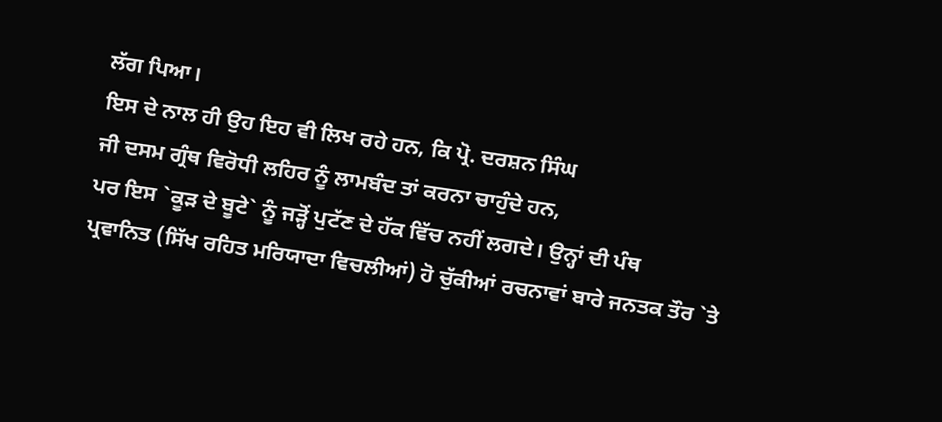ਲੱਗ ਪਿਆ।
ਇਸ ਦੇ ਨਾਲ ਹੀ ਉਹ ਇਹ ਵੀ ਲਿਖ ਰਹੇ ਹਨ, ਕਿ ਪ੍ਰੋ. ਦਰਸ਼ਨ ਸਿੰਘ
ਜੀ ਦਸਮ ਗ੍ਰੰਥ ਵਿਰੋਧੀ ਲਹਿਰ ਨੂੰ ਲਾਮਬੰਦ ਤਾਂ ਕਰਨਾ ਚਾਹੁੰਦੇ ਹਨ,
ਪਰ ਇਸ `ਕੂੜ ਦੇ ਬੂਟੇ` ਨੂੰ ਜੜ੍ਹੋਂ ਪੁਟੱਣ ਦੇ ਹੱਕ ਵਿੱਚ ਨਹੀਂ ਲਗਦੇ। ਉਨ੍ਹਾਂ ਦੀ ਪੰਥ
ਪ੍ਰਵਾਨਿਤ (ਸਿੱਖ ਰਹਿਤ ਮਰਿਯਾਦਾ ਵਿਚਲੀਆਂ) ਹੋ ਚੁੱਕੀਆਂ ਰਚਨਾਵਾਂ ਬਾਰੇ ਜਨਤਕ ਤੌਰ `ਤੇ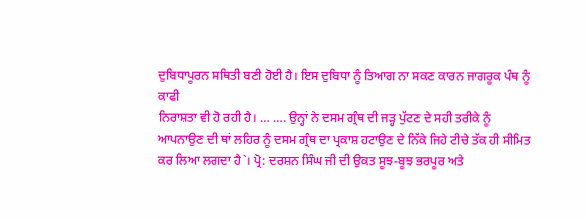ਦੁਬਿਧਾਪੂਰਨ ਸਥਿਤੀ ਬਣੀ ਹੋਈ ਹੈ। ਇਸ ਦੁਬਿਧਾ ਨੂੰ ਤਿਆਗ ਨਾ ਸਕਣ ਕਾਰਨ ਜਾਗਰੂਕ ਪੰਥ ਨੂੰ ਕਾਫੀ
ਨਿਰਾਸ਼ਤਾ ਵੀ ਹੋ ਰਹੀ ਹੈ। … …. ਉਨ੍ਹਾਂ ਨੇ ਦਸਮ ਗ੍ਰੰਥ ਦੀ ਜੜ੍ਹ ਪੁੱਟਣ ਦੇ ਸਹੀ ਤਰੀਕੇ ਨੂੰ
ਆਪਨਾਉਣ ਦੀ ਥਾਂ ਲਹਿਰ ਨੂੰ ਦਸਮ ਗ੍ਰੰਥ ਦਾ ਪ੍ਰਕਾਸ਼ ਹਟਾਉਣ ਦੇ ਨਿੱਕੇ ਜਿਹੇ ਟੀਚੇ ਤੱਕ ਹੀ ਸੀਮਿਤ
ਕਰ ਲਿਆ ਲਗਦਾ ਹੈ`। ਪ੍ਰੋ: ਦਰਸ਼ਨ ਸਿੰਘ ਜੀ ਦੀ ਉਕਤ ਸੂਝ-ਬੂਝ ਭਰਪੂਰ ਅਤੇ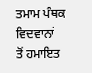ਤਮਾਮ ਪੰਥਕ ਵਿਦਵਾਨਾਂ
ਤੋਂ ਹਮਾਇਤ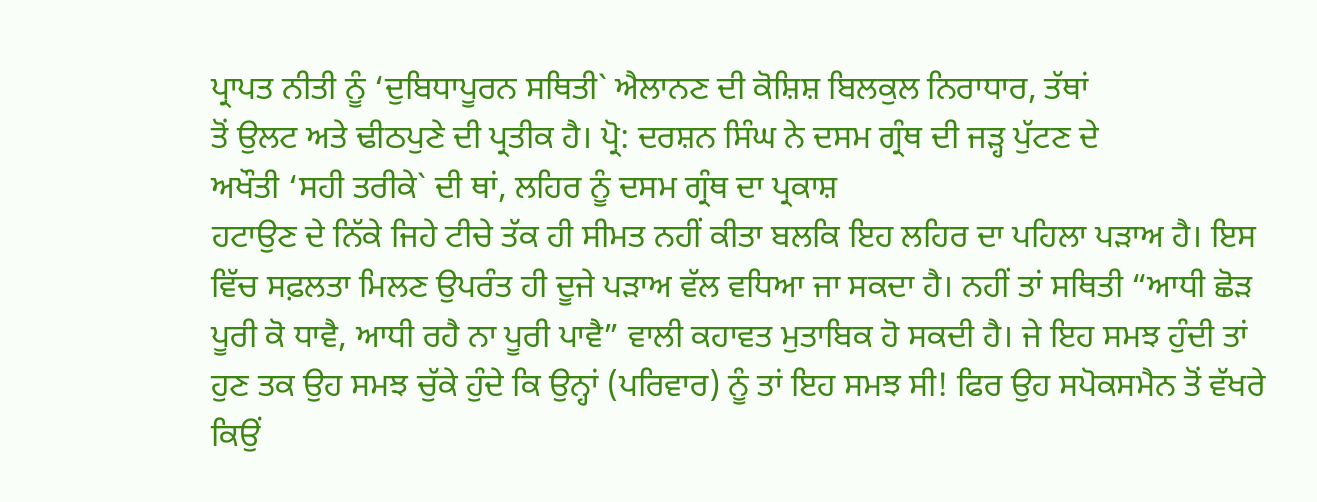ਪ੍ਰਾਪਤ ਨੀਤੀ ਨੂੰ ‘ਦੁਬਿਧਾਪੂਰਨ ਸਥਿਤੀ` ਐਲਾਨਣ ਦੀ ਕੋਸ਼ਿਸ਼ ਬਿਲਕੁਲ ਨਿਰਾਧਾਰ, ਤੱਥਾਂ
ਤੋਂ ਉਲਟ ਅਤੇ ਢੀਠਪੁਣੇ ਦੀ ਪ੍ਰਤੀਕ ਹੈ। ਪ੍ਰੋ: ਦਰਸ਼ਨ ਸਿੰਘ ਨੇ ਦਸਮ ਗ੍ਰੰਥ ਦੀ ਜੜ੍ਹ ਪੁੱਟਣ ਦੇ
ਅਖੌਤੀ ‘ਸਹੀ ਤਰੀਕੇ` ਦੀ ਥਾਂ, ਲਹਿਰ ਨੂੰ ਦਸਮ ਗ੍ਰੰਥ ਦਾ ਪ੍ਰਕਾਸ਼
ਹਟਾਉਣ ਦੇ ਨਿੱਕੇ ਜਿਹੇ ਟੀਚੇ ਤੱਕ ਹੀ ਸੀਮਤ ਨਹੀਂ ਕੀਤਾ ਬਲਕਿ ਇਹ ਲਹਿਰ ਦਾ ਪਹਿਲਾ ਪੜਾਅ ਹੈ। ਇਸ
ਵਿੱਚ ਸਫ਼ਲਤਾ ਮਿਲਣ ਉਪਰੰਤ ਹੀ ਦੂਜੇ ਪੜਾਅ ਵੱਲ ਵਧਿਆ ਜਾ ਸਕਦਾ ਹੈ। ਨਹੀਂ ਤਾਂ ਸਥਿਤੀ “ਆਧੀ ਛੋੜ
ਪੂਰੀ ਕੋ ਧਾਵੈ, ਆਧੀ ਰਹੈ ਨਾ ਪੂਰੀ ਪਾਵੈ” ਵਾਲੀ ਕਹਾਵਤ ਮੁਤਾਬਿਕ ਹੋ ਸਕਦੀ ਹੈ। ਜੇ ਇਹ ਸਮਝ ਹੁੰਦੀ ਤਾਂ ਹੁਣ ਤਕ ਉਹ ਸਮਝ ਚੁੱਕੇ ਹੁੰਦੇ ਕਿ ਉਨ੍ਹਾਂ (ਪਰਿਵਾਰ) ਨੂੰ ਤਾਂ ਇਹ ਸਮਝ ਸੀ! ਫਿਰ ਉਹ ਸਪੋਕਸਮੈਨ ਤੋਂ ਵੱਖਰੇ ਕਿਉਂ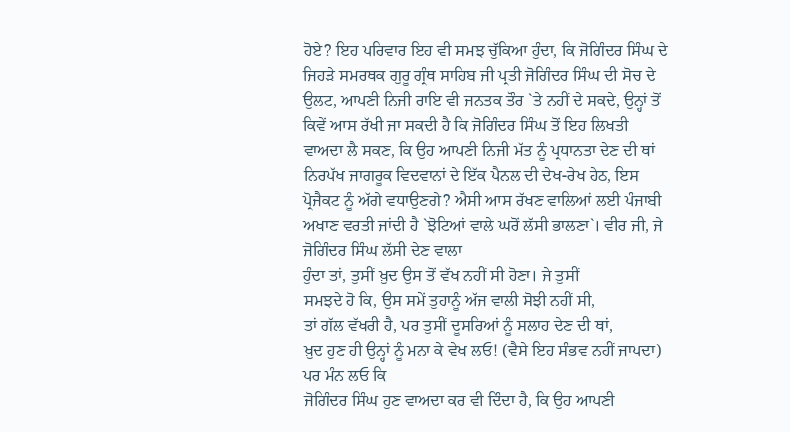ਹੋਏ? ਇਹ ਪਰਿਵਾਰ ਇਹ ਵੀ ਸਮਝ ਚੁੱਕਿਆ ਹੁੰਦਾ, ਕਿ ਜੋਗਿੰਦਰ ਸਿੰਘ ਦੇ ਜਿਹੜੇ ਸਮਰਥਕ ਗੁਰੂ ਗ੍ਰੰਥ ਸਾਹਿਬ ਜੀ ਪ੍ਰਤੀ ਜੋਗਿੰਦਰ ਸਿੰਘ ਦੀ ਸੋਚ ਦੇ ਉਲਟ, ਆਪਣੀ ਨਿਜੀ ਰਾਇ ਵੀ ਜਨਤਕ ਤੌਰ `ਤੇ ਨਹੀਂ ਦੇ ਸਕਦੇ, ਉਨ੍ਹਾਂ ਤੋਂ ਕਿਵੇਂ ਆਸ ਰੱਖੀ ਜਾ ਸਕਦੀ ਹੈ ਕਿ ਜੋਗਿੰਦਰ ਸਿੰਘ ਤੋਂ ਇਹ ਲਿਖਤੀ ਵਾਅਦਾ ਲੈ ਸਕਣ, ਕਿ ਉਹ ਆਪਣੀ ਨਿਜੀ ਮੱਤ ਨੂੰ ਪ੍ਰਧਾਨਤਾ ਦੇਣ ਦੀ ਥਾਂ ਨਿਰਪੱਖ ਜਾਗਰੂਕ ਵਿਦਵਾਨਾਂ ਦੇ ਇੱਕ ਪੈਨਲ ਦੀ ਦੇਖ-ਰੇਖ ਹੇਠ, ਇਸ ਪ੍ਰੋਜੈਕਟ ਨੂੰ ਅੱਗੇ ਵਧਾਉਣਗੇ? ਐਸੀ ਆਸ ਰੱਖਣ ਵਾਲਿਆਂ ਲਈ ਪੰਜਾਬੀ ਅਖਾਣ ਵਰਤੀ ਜਾਂਦੀ ਹੈ `ਝੋਟਿਆਂ ਵਾਲੇ ਘਰੋਂ ਲੱਸੀ ਭਾਲਣਾ`। ਵੀਰ ਜੀ, ਜੇ ਜੋਗਿੰਦਰ ਸਿੰਘ ਲੱਸੀ ਦੇਣ ਵਾਲਾ
ਹੁੰਦਾ ਤਾਂ, ਤੁਸੀਂ ਖ਼ੁਦ ਉਸ ਤੋਂ ਵੱਖ ਨਹੀਂ ਸੀ ਹੋਣਾ। ਜੇ ਤੁਸੀਂ
ਸਮਝਦੇ ਹੋ ਕਿ, ਉਸ ਸਮੇਂ ਤੁਹਾਨੂੰ ਅੱਜ ਵਾਲੀ ਸੋਝੀ ਨਹੀਂ ਸੀ,
ਤਾਂ ਗੱਲ ਵੱਖਰੀ ਹੈ, ਪਰ ਤੁਸੀਂ ਦੂਸਰਿਆਂ ਨੂੰ ਸਲਾਹ ਦੇਣ ਦੀ ਥਾਂ,
ਖ਼ੁਦ ਹੁਣ ਹੀ ਉਨ੍ਹਾਂ ਨੂੰ ਮਨਾ ਕੇ ਵੇਖ ਲਓ! (ਵੈਸੇ ਇਹ ਸੰਭਵ ਨਹੀਂ ਜਾਪਦਾ) ਪਰ ਮੰਨ ਲਓ ਕਿ
ਜੋਗਿੰਦਰ ਸਿੰਘ ਹੁਣ ਵਾਅਦਾ ਕਰ ਵੀ ਦਿੰਦਾ ਹੈ, ਕਿ ਉਹ ਆਪਣੀ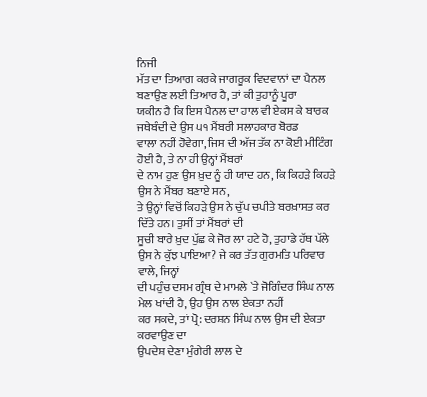ਨਿਜੀ
ਮੱਤ ਦਾ ਤਿਆਗ ਕਰਕੇ ਜਾਗਰੂਕ ਵਿਦਵਾਨਾਂ ਦਾ ਪੈਨਲ ਬਣਾਉਣ ਲਈ ਤਿਆਰ ਹੈ, ਤਾਂ ਕੀ ਤੁਹਾਨੂੰ ਪੂਰਾ
ਯਕੀਨ ਹੈ ਕਿ ਇਸ ਪੈਨਲ ਦਾ ਹਾਲ ਵੀ ਏਕਸ ਕੇ ਬਾਰਕ ਜਥੇਬੰਦੀ ਦੇ ਉਸ ੫੧ ਮੈਂਬਰੀ ਸਲਾਹਕਾਰ ਬੋਰਡ
ਵਾਲਾ ਨਹੀਂ ਹੋਵੇਗਾ, ਜਿਸ ਦੀ ਅੱਜ ਤੱਕ ਨਾ ਕੋਈ ਮੀਟਿੰਗ ਹੋਈ ਹੈ, ਤੇ ਨਾ ਹੀ ਉਨ੍ਹਾਂ ਮੈਂਬਰਾਂ
ਦੇ ਨਾਮ ਹੁਣ ਉਸ ਖ਼ੁਦ ਨੂੰ ਹੀ ਯਾਦ ਹਨ, ਕਿ ਕਿਹੜੇ ਕਿਹੜੇ ਉਸ ਨੇ ਮੈਂਬਰ ਬਣਾਏ ਸਨ,
ਤੇ ਉਨ੍ਹਾਂ ਵਿਚੋਂ ਕਿਹੜੇ ਉਸ ਨੇ ਚੁੱਪ ਚਪੀਤੇ ਬਰਖ਼ਾਸਤ ਕਰ ਦਿੱਤੇ ਹਨ। ਤੁਸੀਂ ਤਾਂ ਮੈਂਬਰਾਂ ਦੀ
ਸੂਚੀ ਬਾਰੇ ਖ਼ੁਦ ਪੁੱਛ ਕੇ ਜੋਰ ਲਾ ਹਟੇ ਹੋ, ਤੁਹਾਡੇ ਹੱਥ ਪੱਲੇ
ਉਸ ਨੇ ਕੁੱਝ ਪਾਇਆ? ਜੇ ਕਰ ਤੱਤ ਗੁਰਮਤਿ ਪਰਿਵਾਰ ਵਾਲੇ, ਜਿਨ੍ਹਾਂ
ਦੀ ਪਹੁੰਚ ਦਸਮ ਗ੍ਰੰਥ ਦੇ ਮਾਮਲੇ `ਤੇ ਜੋਗਿੰਦਰ ਸਿੰਘ ਨਾਲ ਮੇਲ ਖਾਂਦੀ ਹੈ, ਉਹ ਉਸ ਨਾਲ ਏਕਤਾ ਨਹੀਂ
ਕਰ ਸਕਦੇ, ਤਾਂ ਪ੍ਰੋ: ਦਰਸ਼ਨ ਸਿੰਘ ਨਾਲ ਉਸ ਦੀ ਏਕਤਾ ਕਰਵਾਉਣ ਦਾ
ਉਪਦੇਸ਼ ਦੇਣਾ ਮੁੰਗੇਰੀ ਲਾਲ ਦੇ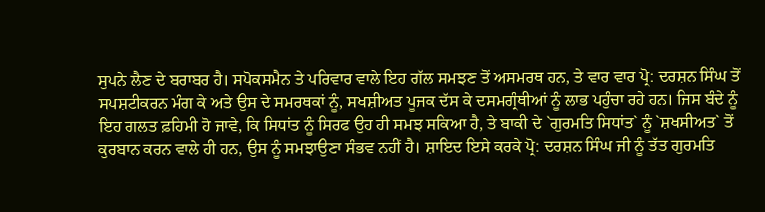ਸੁਪਨੇ ਲੈਣ ਦੇ ਬਰਾਬਰ ਹੈ। ਸਪੋਕਸਮੈਨ ਤੇ ਪਰਿਵਾਰ ਵਾਲੇ ਇਹ ਗੱਲ ਸਮਝਣ ਤੋਂ ਅਸਮਰਥ ਹਨ, ਤੇ ਵਾਰ ਵਾਰ ਪ੍ਰੋ: ਦਰਸ਼ਨ ਸਿੰਘ ਤੋਂ ਸਪਸ਼ਟੀਕਰਨ ਮੰਗ ਕੇ ਅਤੇ ਉਸ ਦੇ ਸਮਰਥਕਾਂ ਨੂੰ, ਸਖਸ਼ੀਅਤ ਪੂਜਕ ਦੱਸ ਕੇ ਦਸਮਗ੍ਰੰਥੀਆਂ ਨੂੰ ਲਾਭ ਪਹੁੰਚਾ ਰਹੇ ਹਨ। ਜਿਸ ਬੰਦੇ ਨੂੰ ਇਹ ਗਲਤ ਫ਼ਹਿਮੀ ਹੋ ਜਾਵੇ, ਕਿ ਸਿਧਾਂਤ ਨੂੰ ਸਿਰਫ ਉਹ ਹੀ ਸਮਝ ਸਕਿਆ ਹੈ, ਤੇ ਬਾਕੀ ਦੇ `ਗੁਰਮਤਿ ਸਿਧਾਂਤ` ਨੂੰ `ਸ਼ਖਸੀਅਤ` ਤੋਂ ਕੁਰਬਾਨ ਕਰਨ ਵਾਲੇ ਹੀ ਹਨ, ਉਸ ਨੂੰ ਸਮਝਾਉਣਾ ਸੰਭਵ ਨਹੀਂ ਹੈ। ਸ਼ਾਇਦ ਇਸੇ ਕਰਕੇ ਪ੍ਰੋ: ਦਰਸ਼ਨ ਸਿੰਘ ਜੀ ਨੂੰ ਤੱਤ ਗੁਰਮਤਿ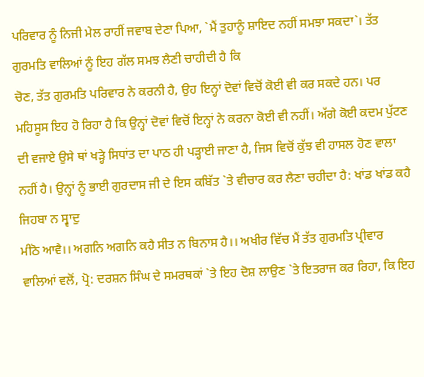ਪਰਿਵਾਰ ਨੂੰ ਨਿਜੀ ਮੇਲ ਰਾਹੀਂ ਜਵਾਬ ਦੇਣਾ ਪਿਆ, `ਮੈਂ ਤੁਹਾਨੂੰ ਸ਼ਾਇਦ ਨਹੀਂ ਸਮਝਾ ਸਕਦਾ`। ਤੱਤ ਗੁਰਮਤਿ ਵਾਲਿਆਂ ਨੂੰ ਇਹ ਗੱਲ ਸਮਝ ਲੈਣੀ ਚਾਹੀਦੀ ਹੈ ਕਿ
ਚੋਣ, ਤੱਤ ਗੁਰਮਤਿ ਪਰਿਵਾਰ ਨੇ ਕਰਨੀ ਹੈ, ਉਹ ਇਨ੍ਹਾਂ ਦੋਵਾਂ ਵਿਚੋਂ ਕੋਈ ਵੀ ਕਰ ਸਕਦੇ ਹਨ। ਪਰ ਮਹਿਸੂਸ ਇਹ ਹੋ ਰਿਹਾ ਹੈ ਕਿ ਉਨ੍ਹਾਂ ਦੋਵਾਂ ਵਿਚੋਂ ਇਨ੍ਹਾਂ ਨੇ ਕਰਨਾ ਕੋਈ ਵੀ ਨਹੀਂ। ਅੱਗੇ ਕੋਈ ਕਦਮ ਪੁੱਟਣ ਦੀ ਵਜਾਏ ਉਸੇ ਥਾਂ ਖੜ੍ਹੇ ਸਿਧਾਂਤ ਦਾ ਪਾਠ ਹੀ ਪੜ੍ਹਾਈ ਜਾਣਾ ਹੈ, ਜਿਸ ਵਿਚੋਂ ਕੁੱਝ ਵੀ ਹਾਸਲ ਹੋਣ ਵਾਲਾ ਨਹੀਂ ਹੈ। ਉਨ੍ਹਾਂ ਨੂੰ ਭਾਈ ਗੁਰਦਾਸ ਜੀ ਦੇ ਇਸ ਕਬਿੱਤ `ਤੇ ਵੀਚਾਰ ਕਰ ਲੈਣਾ ਚਹੀਦਾ ਹੈ: ਖਾਂਡ ਖਾਂਡ ਕਹੈ ਜਿਹਬਾ ਨ ਸ੍ਵਾਦੁ
ਮੀਠੋ ਆਵੈ।। ਅਗਨਿ ਅਗਨਿ ਕਹੈ ਸੀਤ ਨ ਬਿਨਾਸ ਹੈ।। ਅਖੀਰ ਵਿੱਚ ਮੈਂ ਤੱਤ ਗੁਰਮਤਿ ਪ੍ਰੀਵਾਰ ਵਾਲਿਆਂ ਵਲੋਂ, ਪ੍ਰੋ: ਦਰਸ਼ਨ ਸਿੰਘ ਦੇ ਸਮਰਥਕਾਂ `ਤੇ ਇਹ ਦੋਸ਼ ਲਾਉਣ `ਤੇ ਇਤਰਾਜ ਕਰ ਰਿਹਾ, ਕਿ ਇਹ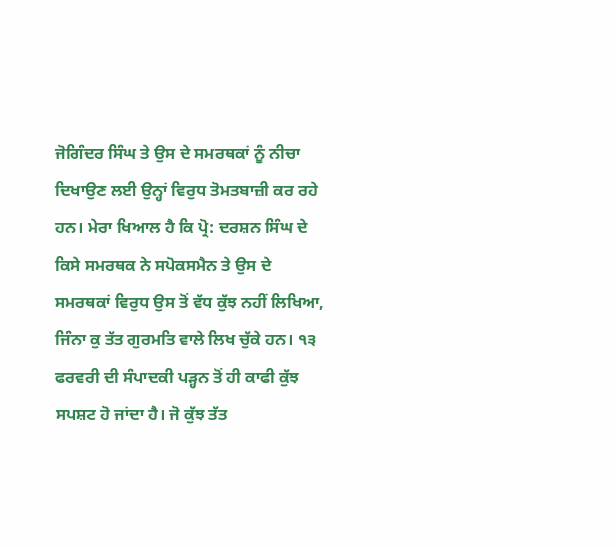ਜੋਗਿੰਦਰ ਸਿੰਘ ਤੇ ਉਸ ਦੇ ਸਮਰਥਕਾਂ ਨੂੰ ਨੀਚਾ ਦਿਖਾਉਣ ਲਈ ਉਨ੍ਹਾਂ ਵਿਰੁਧ ਤੋਮਤਬਾਜ਼ੀ ਕਰ ਰਹੇ ਹਨ। ਮੇਰਾ ਖਿਆਲ ਹੈ ਕਿ ਪ੍ਰੋ: ਦਰਸ਼ਨ ਸਿੰਘ ਦੇ ਕਿਸੇ ਸਮਰਥਕ ਨੇ ਸਪੋਕਸਮੈਨ ਤੇ ਉਸ ਦੇ ਸਮਰਥਕਾਂ ਵਿਰੁਧ ਉਸ ਤੋਂ ਵੱਧ ਕੁੱਝ ਨਹੀਂ ਲਿਖਿਆ, ਜਿੰਨਾ ਕੁ ਤੱਤ ਗੁਰਮਤਿ ਵਾਲੇ ਲਿਖ ਚੁੱਕੇ ਹਨ। ੧੩ ਫਰਵਰੀ ਦੀ ਸੰਪਾਦਕੀ ਪੜ੍ਹਨ ਤੋਂ ਹੀ ਕਾਫੀ ਕੁੱਝ ਸਪਸ਼ਟ ਹੋ ਜਾਂਦਾ ਹੈ। ਜੋ ਕੁੱਝ ਤੱਤ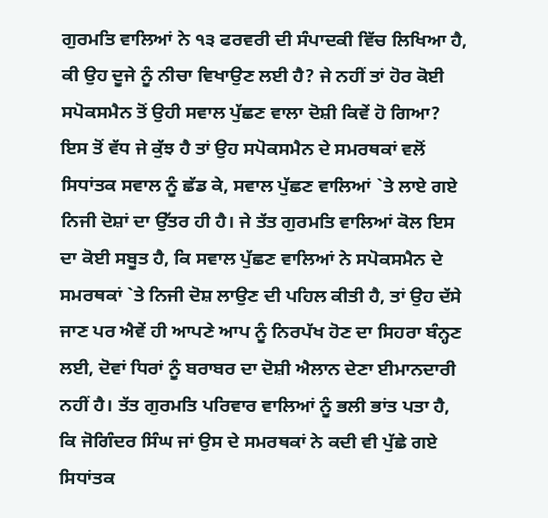ਗੁਰਮਤਿ ਵਾਲਿਆਂ ਨੇ ੧੩ ਫਰਵਰੀ ਦੀ ਸੰਪਾਦਕੀ ਵਿੱਚ ਲਿਖਿਆ ਹੈ, ਕੀ ਉਹ ਦੂਜੇ ਨੂੰ ਨੀਚਾ ਵਿਖਾਉਣ ਲਈ ਹੈ? ਜੇ ਨਹੀਂ ਤਾਂ ਹੋਰ ਕੋਈ ਸਪੋਕਸਮੈਨ ਤੋਂ ਉਹੀ ਸਵਾਲ ਪੁੱਛਣ ਵਾਲਾ ਦੋਸ਼ੀ ਕਿਵੇਂ ਹੋ ਗਿਆ? ਇਸ ਤੋਂ ਵੱਧ ਜੇ ਕੁੱਝ ਹੈ ਤਾਂ ਉਹ ਸਪੋਕਸਮੈਨ ਦੇ ਸਮਰਥਕਾਂ ਵਲੋਂ ਸਿਧਾਂਤਕ ਸਵਾਲ ਨੂੰ ਛੱਡ ਕੇ, ਸਵਾਲ ਪੁੱਛਣ ਵਾਲਿਆਂ `ਤੇ ਲਾਏ ਗਏ ਨਿਜੀ ਦੋਸ਼ਾਂ ਦਾ ਉੱਤਰ ਹੀ ਹੈ। ਜੇ ਤੱਤ ਗੁਰਮਤਿ ਵਾਲਿਆਂ ਕੋਲ ਇਸ ਦਾ ਕੋਈ ਸਬੂਤ ਹੈ, ਕਿ ਸਵਾਲ ਪੁੱਛਣ ਵਾਲਿਆਂ ਨੇ ਸਪੋਕਸਮੈਨ ਦੇ ਸਮਰਥਕਾਂ `ਤੇ ਨਿਜੀ ਦੋਸ਼ ਲਾਉਣ ਦੀ ਪਹਿਲ ਕੀਤੀ ਹੈ, ਤਾਂ ਉਹ ਦੱਸੇ ਜਾਣ ਪਰ ਐਵੇਂ ਹੀ ਆਪਣੇ ਆਪ ਨੂੰ ਨਿਰਪੱਖ ਹੋਣ ਦਾ ਸਿਹਰਾ ਬੰਨ੍ਹਣ ਲਈ, ਦੋਵਾਂ ਧਿਰਾਂ ਨੂੰ ਬਰਾਬਰ ਦਾ ਦੋਸ਼ੀ ਐਲਾਨ ਦੇਣਾ ਈਮਾਨਦਾਰੀ ਨਹੀਂ ਹੈ। ਤੱਤ ਗੁਰਮਤਿ ਪਰਿਵਾਰ ਵਾਲਿਆਂ ਨੂੰ ਭਲੀ ਭਾਂਤ ਪਤਾ ਹੈ, ਕਿ ਜੋਗਿੰਦਰ ਸਿੰਘ ਜਾਂ ਉਸ ਦੇ ਸਮਰਥਕਾਂ ਨੇ ਕਦੀ ਵੀ ਪੁੱਛੇ ਗਏ ਸਿਧਾਂਤਕ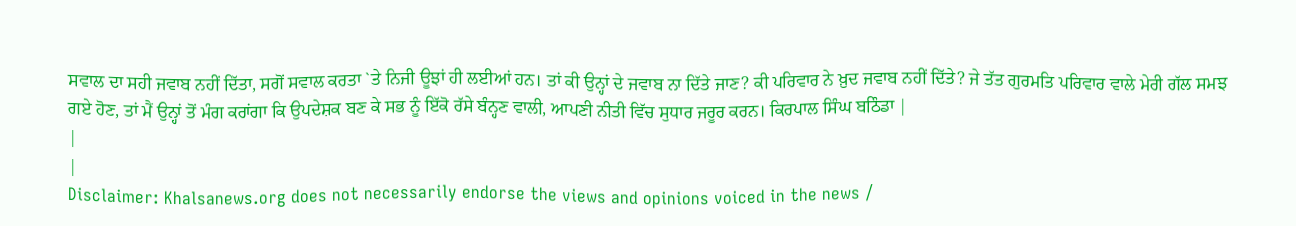ਸਵਾਲ ਦਾ ਸਹੀ ਜਵਾਬ ਨਹੀਂ ਦਿੱਤਾ, ਸਗੋਂ ਸਵਾਲ ਕਰਤਾ `ਤੇ ਨਿਜੀ ਊਝਾਂ ਹੀ ਲਈਆਂ ਹਨ। ਤਾਂ ਕੀ ਉਨ੍ਹਾਂ ਦੇ ਜਵਾਬ ਨਾ ਦਿੱਤੇ ਜਾਣ? ਕੀ ਪਰਿਵਾਰ ਨੇ ਖ਼ੁਦ ਜਵਾਬ ਨਹੀਂ ਦਿੱਤੇ? ਜੇ ਤੱਤ ਗੁਰਮਤਿ ਪਰਿਵਾਰ ਵਾਲੇ ਮੇਰੀ ਗੱਲ ਸਮਝ ਗਏ ਹੋਣ, ਤਾਂ ਮੈਂ ਉਨ੍ਹਾਂ ਤੋਂ ਮੰਗ ਕਰਾਂਗਾ ਕਿ ਉਪਦੇਸ਼ਕ ਬਣ ਕੇ ਸਭ ਨੂੰ ਇੱਕੋ ਰੱਸੇ ਬੰਨ੍ਹਣ ਵਾਲੀ, ਆਪਣੀ ਨੀਤੀ ਵਿੱਚ ਸੁਧਾਰ ਜਰੂਰ ਕਰਨ। ਕਿਰਪਾਲ ਸਿੰਘ ਬਠਿੰਡਾ |
|
|
Disclaimer: Khalsanews.org does not necessarily endorse the views and opinions voiced in the news /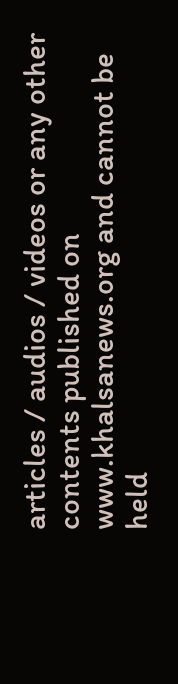articles / audios / videos or any other contents published on www.khalsanews.org and cannot be held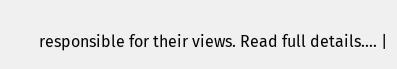responsible for their views. Read full details.... |